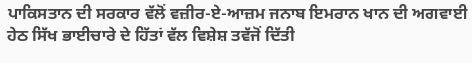ਪਾਕਿਸਤਾਨ ਦੀ ਸਰਕਾਰ ਵੱਲੋਂ ਵਜ਼ੀਰ-ਏ-ਆਜ਼ਮ ਜਨਾਬ ਇਮਰਾਨ ਖਾਨ ਦੀ ਅਗਵਾਈ ਹੇਠ ਸਿੱਖ ਭਾਈਚਾਰੇ ਦੇ ਹਿੱਤਾਂ ਵੱਲ ਵਿਸ਼ੇਸ਼ ਤਵੱਜੋਂ ਦਿੱਤੀ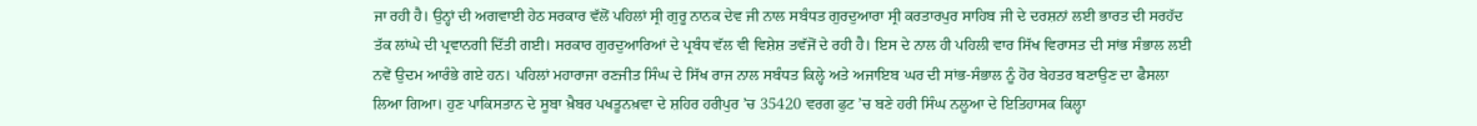ਜਾ ਰਹੀ ਹੈ। ਉਨ੍ਹਾਂ ਦੀ ਅਗਵਾਈ ਹੇਠ ਸਰਕਾਰ ਵੱਲੋਂ ਪਹਿਲਾਂ ਸ੍ਰੀ ਗੁਰੂ ਨਾਨਕ ਦੇਵ ਜੀ ਨਾਲ ਸਬੰਧਤ ਗੁਰਦੁਆਰਾ ਸ੍ਰੀ ਕਰਤਾਰਪੁਰ ਸਾਹਿਬ ਜੀ ਦੇ ਦਰਸ਼ਨਾਂ ਲਈ ਭਾਰਤ ਦੀ ਸਰਹੱਦ ਤੱਕ ਲਾਂਘੇ ਦੀ ਪ੍ਰਵਾਨਗੀ ਦਿੱਤੀ ਗਈ। ਸਰਕਾਰ ਗੁਰਦੁਆਰਿਆਂ ਦੇ ਪ੍ਰਬੰਧ ਵੱਲ ਵੀ ਵਿਸ਼ੇਸ਼ ਤਵੱਜੋਂ ਦੇ ਰਹੀ ਹੈ। ਇਸ ਦੇ ਨਾਲ ਹੀ ਪਹਿਲੀ ਵਾਰ ਸਿੱਖ ਵਿਰਾਸਤ ਦੀ ਸਾਂਭ ਸੰਭਾਲ ਲਈ ਨਵੇਂ ਉਦਮ ਆਰੰਭੇ ਗਏ ਹਨ। ਪਹਿਲਾਂ ਮਹਾਰਾਜਾ ਰਣਜੀਤ ਸਿੰਘ ਦੇ ਸਿੱਖ ਰਾਜ ਨਾਲ ਸਬੰਧਤ ਕਿਲ੍ਹੇ ਅਤੇ ਅਜਾਇਬ ਘਰ ਦੀ ਸਾਂਭ-ਸੰਭਾਲ ਨੂੰ ਹੋਰ ਬੇਹਤਰ ਬਣਾਉਣ ਦਾ ਫੈਸਲਾ ਲਿਆ ਗਿਆ। ਹੁਣ ਪਾਕਿਸਤਾਨ ਦੇ ਸੂਬਾ ਖ਼ੈਬਰ ਪਖਤੂਨਖ਼ਵਾ ਦੇ ਸ਼ਹਿਰ ਹਰੀਪੁਰ ’ਚ 35420 ਵਰਗ ਫੁਟ ’ਚ ਬਣੇ ਹਰੀ ਸਿੰਘ ਨਲੂਆ ਦੇ ਇਤਿਹਾਸਕ ਕਿਲ੍ਹਾ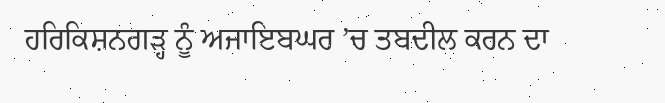ਹਰਿਕਿਸ਼ਨਗੜ੍ਹ ਨੂੰ ਅਜਾਇਬਘਰ ’ਚ ਤਬਦੀਲ ਕਰਨ ਦਾ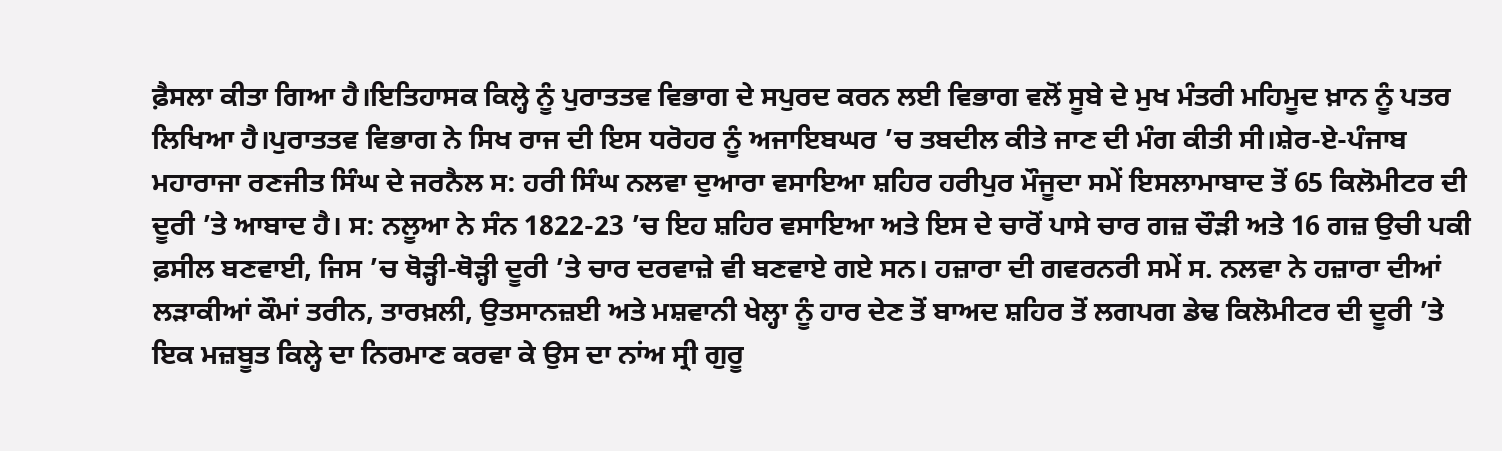ਫ਼ੈਸਲਾ ਕੀਤਾ ਗਿਆ ਹੈ।ਇਤਿਹਾਸਕ ਕਿਲ੍ਹੇ ਨੂੰ ਪੁਰਾਤਤਵ ਵਿਭਾਗ ਦੇ ਸਪੁਰਦ ਕਰਨ ਲਈ ਵਿਭਾਗ ਵਲੋਂ ਸੂਬੇ ਦੇ ਮੁਖ ਮੰਤਰੀ ਮਹਿਮੂਦ ਖ਼ਾਨ ਨੂੰ ਪਤਰ ਲਿਖਿਆ ਹੈ।ਪੁਰਾਤਤਵ ਵਿਭਾਗ ਨੇ ਸਿਖ ਰਾਜ ਦੀ ਇਸ ਧਰੋਹਰ ਨੂੰ ਅਜਾਇਬਘਰ ’ਚ ਤਬਦੀਲ ਕੀਤੇ ਜਾਣ ਦੀ ਮੰਗ ਕੀਤੀ ਸੀ।ਸ਼ੇਰ-ਏ-ਪੰਜਾਬ ਮਹਾਰਾਜਾ ਰਣਜੀਤ ਸਿੰਘ ਦੇ ਜਰਨੈਲ ਸ: ਹਰੀ ਸਿੰਘ ਨਲਵਾ ਦੁਆਰਾ ਵਸਾਇਆ ਸ਼ਹਿਰ ਹਰੀਪੁਰ ਮੌਜੂਦਾ ਸਮੇਂ ਇਸਲਾਮਾਬਾਦ ਤੋਂ 65 ਕਿਲੋਮੀਟਰ ਦੀ ਦੂਰੀ ’ਤੇ ਆਬਾਦ ਹੈ। ਸ: ਨਲੂਆ ਨੇ ਸੰਨ 1822-23 ’ਚ ਇਹ ਸ਼ਹਿਰ ਵਸਾਇਆ ਅਤੇ ਇਸ ਦੇ ਚਾਰੋਂ ਪਾਸੇ ਚਾਰ ਗਜ਼ ਚੌੜੀ ਅਤੇ 16 ਗਜ਼ ਉਚੀ ਪਕੀ ਫ਼ਸੀਲ ਬਣਵਾਈ, ਜਿਸ ’ਚ ਥੋੜ੍ਹੀ-ਥੋੜ੍ਹੀ ਦੂਰੀ ’ਤੇ ਚਾਰ ਦਰਵਾਜ਼ੇ ਵੀ ਬਣਵਾਏ ਗਏ ਸਨ। ਹਜ਼ਾਰਾ ਦੀ ਗਵਰਨਰੀ ਸਮੇਂ ਸ. ਨਲਵਾ ਨੇ ਹਜ਼ਾਰਾ ਦੀਆਂ ਲੜਾਕੀਆਂ ਕੌਮਾਂ ਤਰੀਨ, ਤਾਰਖ਼ਲੀ, ਉਤਸਾਨਜ਼ਈ ਅਤੇ ਮਸ਼ਵਾਨੀ ਖੇਲ੍ਹਾ ਨੂੰ ਹਾਰ ਦੇਣ ਤੋਂ ਬਾਅਦ ਸ਼ਹਿਰ ਤੋਂ ਲਗਪਗ ਡੇਢ ਕਿਲੋਮੀਟਰ ਦੀ ਦੂਰੀ ’ਤੇ ਇਕ ਮਜ਼ਬੂਤ ਕਿਲ੍ਹੇ ਦਾ ਨਿਰਮਾਣ ਕਰਵਾ ਕੇ ਉਸ ਦਾ ਨਾਂਅ ਸ੍ਰੀ ਗੁਰੂ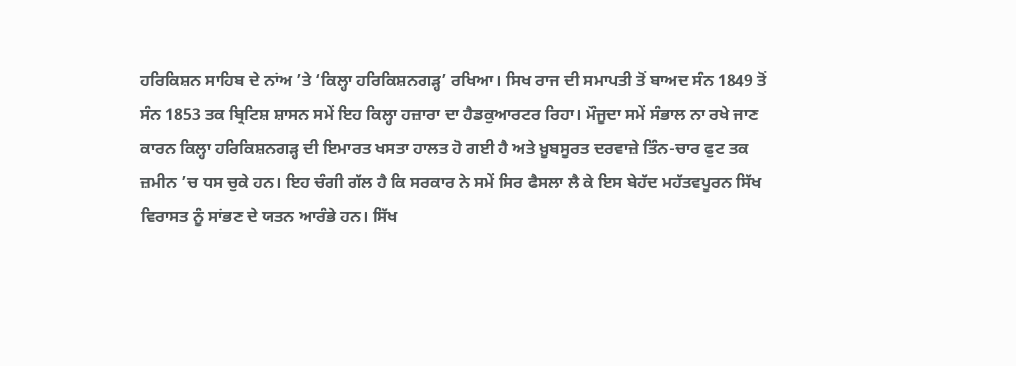ਹਰਿਕਿਸ਼ਨ ਸਾਹਿਬ ਦੇ ਨਾਂਅ ’ਤੇ ‘ਕਿਲ੍ਹਾ ਹਰਿਕਿਸ਼ਨਗੜ੍ਹ’ ਰਖਿਆ। ਸਿਖ ਰਾਜ ਦੀ ਸਮਾਪਤੀ ਤੋਂ ਬਾਅਦ ਸੰਨ 1849 ਤੋਂ ਸੰਨ 1853 ਤਕ ਬ੍ਰਿਟਿਸ਼ ਸ਼ਾਸਨ ਸਮੇਂ ਇਹ ਕਿਲ੍ਹਾ ਹਜ਼ਾਰਾ ਦਾ ਹੈਡਕੁਆਰਟਰ ਰਿਹਾ। ਮੌਜੂਦਾ ਸਮੇਂ ਸੰਭਾਲ ਨਾ ਰਖੇ ਜਾਣ ਕਾਰਨ ਕਿਲ੍ਹਾ ਹਰਿਕਿਸ਼ਨਗੜ੍ਹ ਦੀ ਇਮਾਰਤ ਖਸਤਾ ਹਾਲਤ ਹੋ ਗਈ ਹੈ ਅਤੇ ਖ਼ੂਬਸੂਰਤ ਦਰਵਾਜ਼ੇ ਤਿੰਨ-ਚਾਰ ਫੁਟ ਤਕ ਜ਼ਮੀਨ ’ਚ ਧਸ ਚੁਕੇ ਹਨ। ਇਹ ਚੰਗੀ ਗੱਲ ਹੈ ਕਿ ਸਰਕਾਰ ਨੇ ਸਮੇਂ ਸਿਰ ਫੈਸਲਾ ਲੈ ਕੇ ਇਸ ਬੇਹੱਦ ਮਹੱਤਵਪੂਰਨ ਸਿੱਖ ਵਿਰਾਸਤ ਨੂੰ ਸਾਂਭਣ ਦੇ ਯਤਨ ਆਰੰਭੇ ਹਨ। ਸਿੱਖ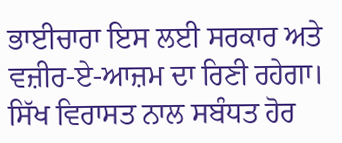ਭਾਈਚਾਰਾ ਇਸ ਲਈ ਸਰਕਾਰ ਅਤੇ ਵਜ਼ੀਰ-ਏ-ਆਜ਼ਮ ਦਾ ਰਿਣੀ ਰਹੇਗਾ। ਸਿੱਖ ਵਿਰਾਸਤ ਨਾਲ ਸਬੰਧਤ ਹੋਰ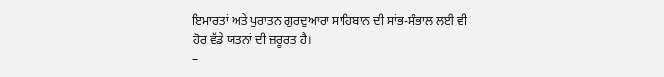ਇਮਾਰਤਾਂ ਅਤੇ ਪੁਰਾਤਨ ਗੁਰਦੁਆਰਾ ਸਾਹਿਬਾਨ ਦੀ ਸਾਂਭ-ਸੰਭਾਲ ਲਈ ਵੀ ਹੋਰ ਵੱਡੇ ਯਤਨਾਂ ਦੀ ਜ਼ਰੂਰਤ ਹੈ।
–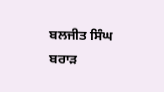ਬਲਜੀਤ ਸਿੰਘ ਬਰਾੜ